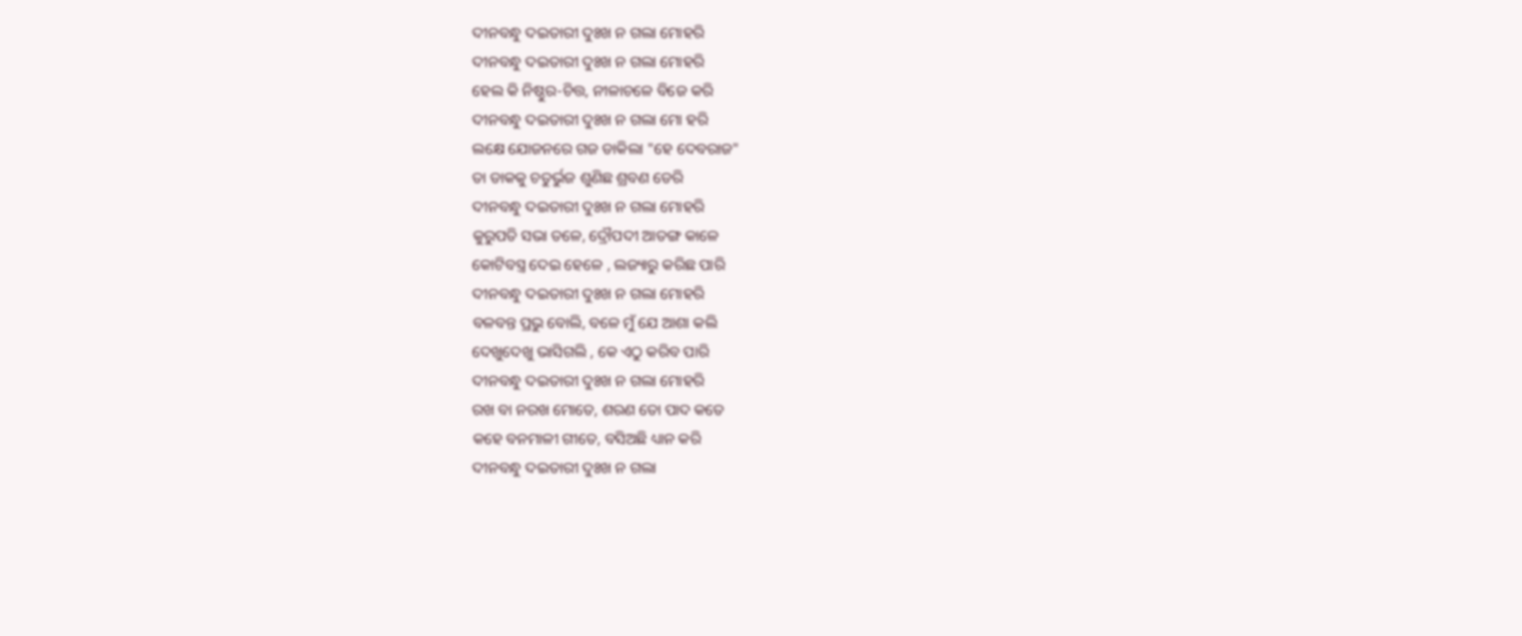ଦୀନବନ୍ଧୁ ଦଇତାରୀ ଦୁଃଖ ନ ଗଲା ମୋହରି
ଦୀନବନ୍ଧୁ ଦଇତାରୀ ଦୁଃଖ ନ ଗଲା ମୋହରି
ହେଲ କି ନିଷ୍ଠୁର-ଚିତ୍ତ, ନୀଳାଚଳେ ବିଜେ କରି
ଦୀନବନ୍ଧୁ ଦଇତାରୀ ଦୁଃଖ ନ ଗଲା ମୋ ହରି
ଲକ୍ଷେ ଯୋଜନରେ ଗଜ ଡାକିଲା "ହେ ଦେବରାଜ"
ତା ଡାକକୁ ଚତୁର୍ଭୁଜ ଶୁଣିଛ ଶ୍ରବଣ ଡେରି
ଦୀନବନ୍ଧୁ ଦଇତାରୀ ଦୁଃଖ ନ ଗଲା ମୋହରି
କୁରୁପତି ସଭା ତଳେ, ଦ୍ରୌପଦୀ ଆତଙ୍ଗ କାଳେ
କୋଟିବସ୍ତ୍ର ଦେଇ ହେଳେ , ଲଜ୍ୟାରୁ କରିଛ ପାରି
ଦୀନବନ୍ଧୁ ଦଇତାରୀ ଦୁଃଖ ନ ଗଲା ମୋହରି
ବଳବନ୍ତ ପ୍ରଭୁ ବୋଲି, ବଳେ ମୁଁ ଯେ ଆଶା କଲି
ଦେଖୁଦେଖୁ ଭାସିଗଲି , କେ ଏଠୁ କରିବ ପାରି
ଦୀନବନ୍ଧୁ ଦଇତାରୀ ଦୁଃଖ ନ ଗଲା ମୋହରି
ରଖ ବା ନରଖ ମୋତେ, ଶରଣ ତୋ ପାଦ କତେ
କହେ ବନମାଳୀ ଗୀତେ, ବସିଅଛି ଧ୍ୟାନ କରି
ଦୀନବନ୍ଧୁ ଦଇତାରୀ ଦୁଃଖ ନ ଗଲା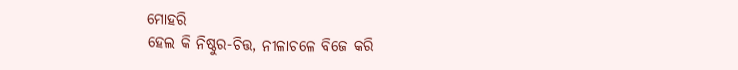ମୋହରି
ହେଲ କି ନିଷ୍ଠୁର-ଚିତ୍ତ, ନୀଳାଚଳେ ବିଜେ କରି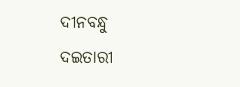ଦୀନବନ୍ଧୁ ଦଇତାରୀ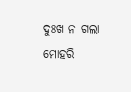ଦୁଃଖ ନ ଗଲା ମୋହରି